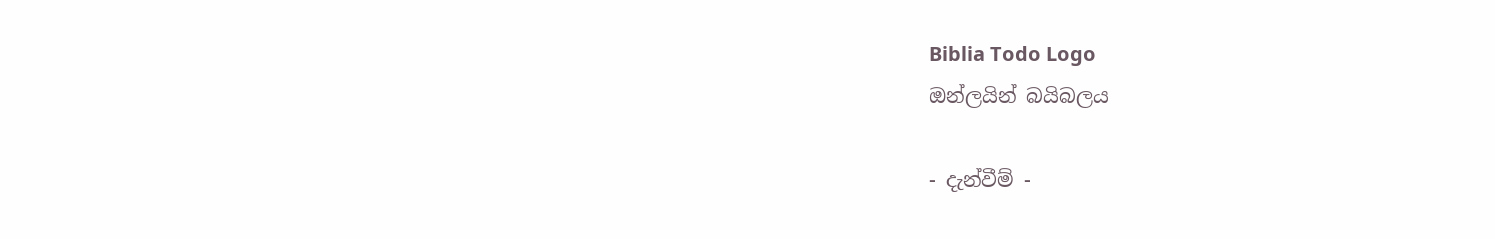Biblia Todo Logo
ඔන්ලයින් බයිබලය

- දැන්වීම් -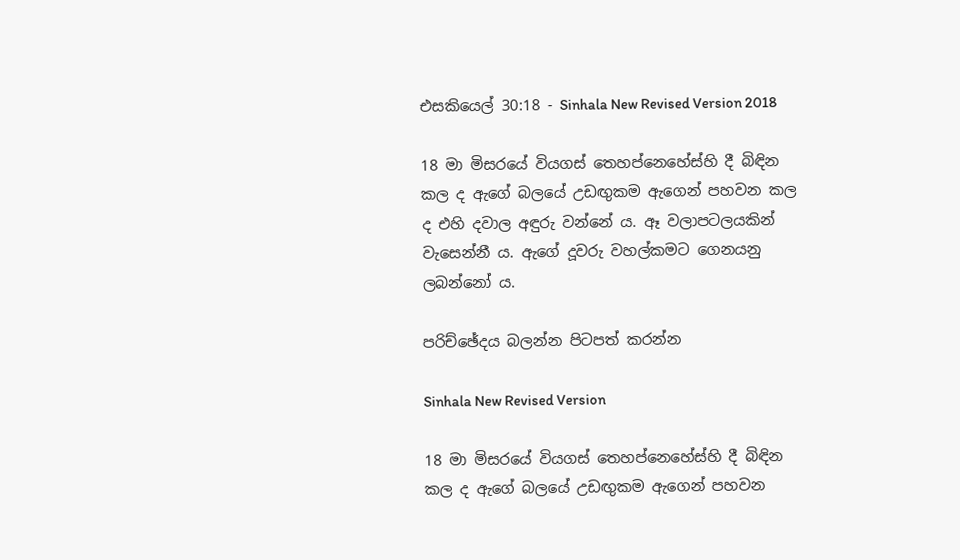එසකියෙල් 30:18 - Sinhala New Revised Version 2018

18 මා මිසරයේ වියගස් තෙහප්නෙහේස්හි දී බිඳින කල ද ඇගේ බලයේ උඩඟුකම ඇගෙන් පහවන කල ද එහි දවාල අඳුරු වන්නේ ය. ඈ වලාපටලයකින් වැසෙන්නී ය. ඇගේ දූවරු වහල්කමට ගෙනයනු ලබන්නෝ ය.

පරිච්ඡේදය බලන්න පිටපත් කරන්න

Sinhala New Revised Version

18 මා මිසරයේ වියගස් තෙහප්නෙහේස්හි දී බිඳින කල ද ඇගේ බලයේ උඩඟුකම ඇගෙන් පහවන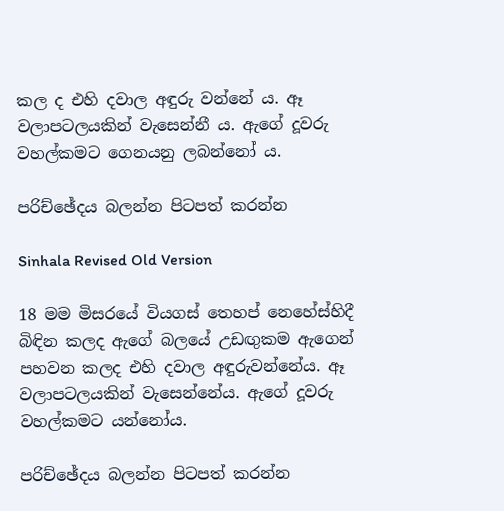කල ද එහි දවාල අඳුරු වන්නේ ය. ඈ වලාපටලයකින් වැසෙන්නී ය. ඇගේ දූවරු වහල්කමට ගෙනයනු ලබන්නෝ ය.

පරිච්ඡේදය බලන්න පිටපත් කරන්න

Sinhala Revised Old Version

18 මම මිසරයේ වියගස් තෙහප් නෙහේස්හිදී බිඳින කලද ඇගේ බලයේ උඩඟුකම ඇගෙන් පහවන කලද එහි දවාල අඳුරුවන්නේය. ඈ වලාපටලයකින් වැසෙන්නේය. ඇගේ දූවරු වහල්කමට යන්නෝය.

පරිච්ඡේදය බලන්න පිටපත් කරන්න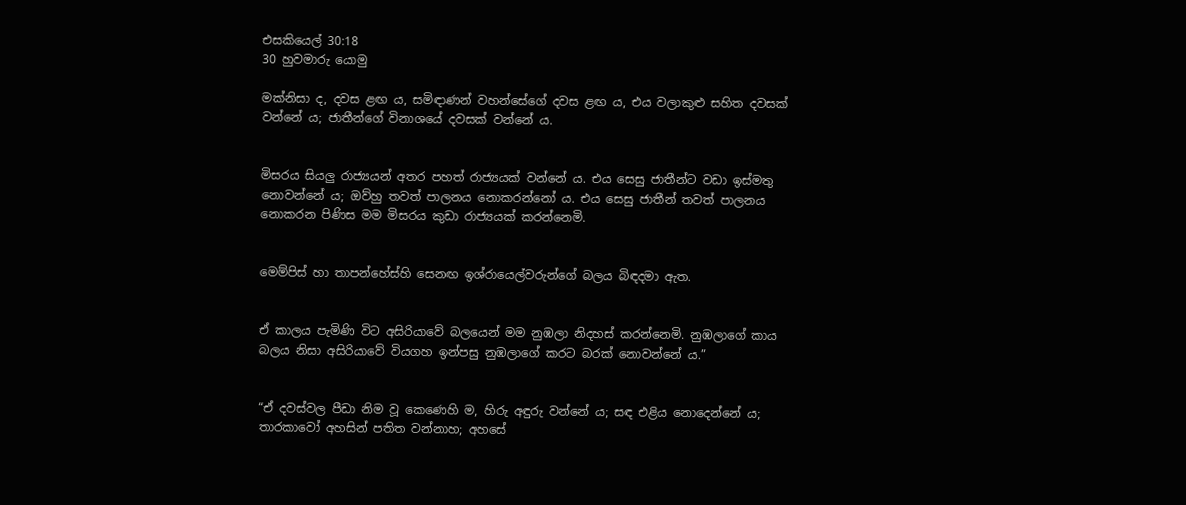එසකියෙල් 30:18
30 හුවමාරු යොමු

මක්නිසා ද, දවස ළඟ ය, සමිඳාණන් වහන්සේගේ දවස ළඟ ය, එය වලාකුළු සහිත දවසක් වන්නේ ය; ජාතීන්ගේ විනාශයේ දවසක් වන්නේ ය.


මිසරය සියලු රාජ්‍යයන් අතර පහත් රාජ්‍යයක් වන්නේ ය. එය සෙසු ජාතීන්ට වඩා ඉස්මතු නොවන්නේ ය; ඔව්හු තවත් පාලනය නොකරන්නෝ ය. එය සෙසු ජාතීන් තවත් පාලනය නොකරන පිණිස මම මිසරය කුඩා රාජ්‍යයක් කරන්නෙමි.


මෙම්පිස් හා තාපන්හේස්හි සෙනඟ ඉශ්රායෙල්වරුන්ගේ බලය බිඳදමා ඇත.


ඒ කාලය පැමිණි විට අසිරියාවේ බලයෙන් මම නුඹලා නිදහස් කරන්නෙමි. නුඹලාගේ කාය බලය නිසා අසිරියාවේ වියගහ ඉන්පසු නුඹලාගේ කරට බරක් නොවන්නේ ය.”


“ඒ දවස්වල පීඩා නිම වූ කෙණෙහි ම, හිරු අඳුරු වන්නේ ය; සඳ එළිය නොදෙන්නේ ය; තාරකාවෝ අහසින් පතිත වන්නාහ; අහසේ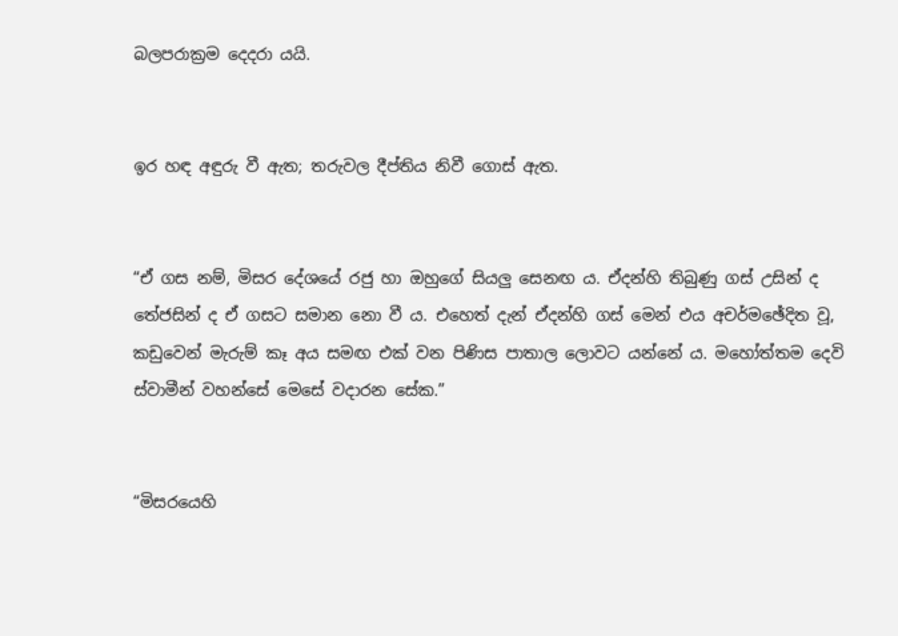බලපරාක්‍රම දෙදරා යයි.


ඉර හඳ අඳුරු වී ඇත; තරුවල දීප්තිය නිවී ගොස් ඇත.


“ඒ ගස නම්, මිසර දේශයේ රජු හා ඔහුගේ සියලු සෙනඟ ය. ඒදන්හි තිබුණු ගස් උසින් ද තේජසින් ද ඒ ගසට සමාන නො වී ය. එහෙත් දැන් ඒදන්හි ගස් මෙන් එය අචර්මඡේදිත වූ, කඩුවෙන් මැරුම් කෑ අය සමඟ එක් වන පිණිස පාතාල ලොවට යන්නේ ය. මහෝත්තම දෙවි ස්වාමීන් වහන්සේ මෙසේ වදාරන සේක.”


“මිසරයෙහි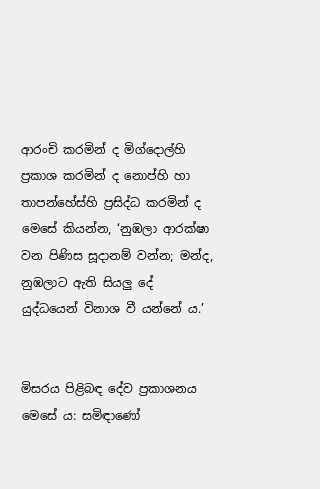ආරංචි කරමින් ද මිග්දොල්හි ප්‍රකාශ කරමින් ද නොප්හි හා තාපන්හේස්හි ප්‍රසිද්ධ කරමින් ද මෙසේ කියන්න, ‘නුඹලා ආරක්ෂා වන පිණිස සූදානම් වන්න; මන්ද, නුඹලාට ඇති සියලු දේ යුද්ධයෙන් විනාශ වී යන්නේ ය.’


මිසරය පිළිබඳ දේව ප්‍රකාශනය මෙසේ ය: සමිඳාණෝ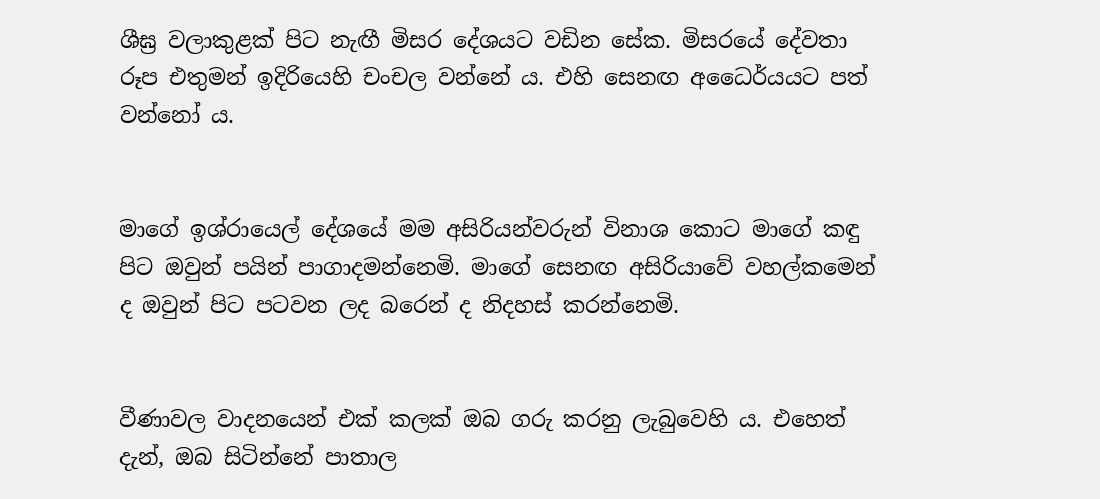ශීඝ්‍ර වලාකුළක් පිට නැඟී මිසර දේශයට වඩින සේක. මිසරයේ දේවතා රූප එතුමන් ඉදිරියෙහි චංචල වන්නේ ය. එහි සෙනඟ අධෛර්යයට පත් වන්නෝ ය.


මාගේ ඉශ්රායෙල් දේශයේ මම අසිරියන්වරුන් විනාශ කොට මාගේ කඳු පිට ඔවුන් පයින් පාගාදමන්නෙමි. මාගේ සෙනඟ අසිරියාවේ වහල්කමෙන් ද ඔවුන් පිට පටවන ලද බරෙන් ද නිදහස් කරන්නෙමි.


වීණාවල වාදනයෙන් එක් කලක් ඔබ ගරු කරනු ලැබුවෙහි ය. එහෙත් දැන්, ඔබ සිටින්නේ පාතාල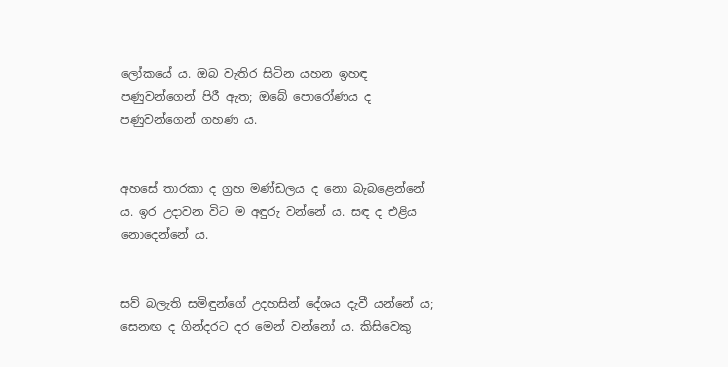ලෝකයේ ය. ඔබ වැතිර සිටින යහන ඉහඳ පණුවන්ගෙන් පිරී ඇත; ඔබේ පොරෝණය ද පණුවන්ගෙන් ගහණ ය.


අහසේ තාරකා ද ග්‍රහ මණ්ඩලය ද නො බැබළෙන්නේ ය. ඉර උදාවන විට ම අඳුරු වන්නේ ය. සඳ ද එළිය නොදෙන්නේ ය.


සව් බලැති සමිඳුන්ගේ උදහසින් දේශය දැවී යන්නේ ය; සෙනඟ ද ගින්දරට දර මෙන් වන්නෝ ය. කිසිවෙකු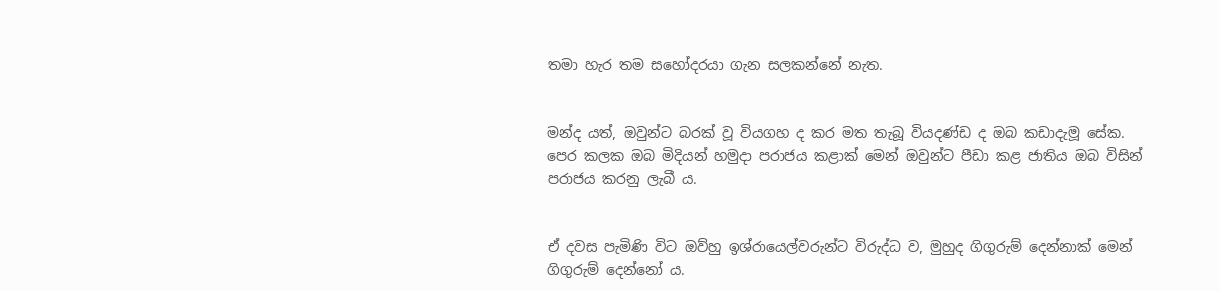තමා හැර තම සහෝදරයා ගැන සලකන්නේ නැත.


මන්ද යත්, ඔවුන්ට බරක් වූ වියගහ ද කර මත තැබූ වියදණ්ඩ ද ඔබ කඩාදැමූ සේක. පෙර කලක ඔබ මිදියන් හමුදා පරාජය කළාක් මෙන් ඔවුන්ට පීඩා කළ ජාතිය ඔබ විසින් පරාජය කරනු ලැබී ය.


ඒ දවස පැමිණි විට ඔව්හු ඉශ්රායෙල්වරුන්ට විරුද්ධ ව, මුහුද ගිගුරුම් දෙන්නාක් මෙන් ගිගුරුම් දෙන්නෝ ය.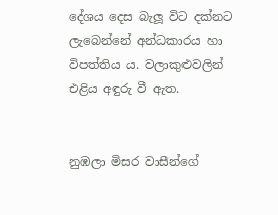දේශය දෙස බැලූ විට දක්නට ලැබෙන්නේ අන්ධකාරය හා විපත්තිය ය. වලාකුළුවලින් එළිය අඳුරු වී ඇත.


නුඹලා මිසර වාසීන්ගේ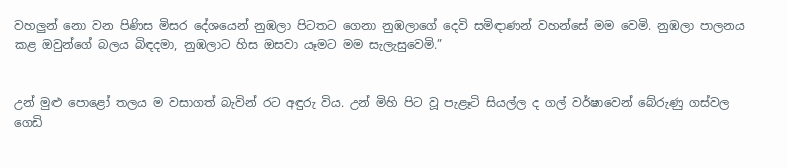වහලුන් නො වන පිණිස මිසර දේශයෙන් නුඹලා පිටතට ගෙනා නුඹලාගේ දෙවි සමිඳාණන් වහන්සේ මම වෙමි. නුඹලා පාලනය කළ ඔවුන්ගේ බලය බිඳදමා, නුඹලාට හිස ඔසවා යෑමට මම සැලැසුවෙමි.”


උන් මුළු පොළෝ තලය ම වසාගත් බැවින් රට අඳුරු විය. උන් මිහි පිට වූ පැළෑටි සියල්ල ද ගල් වර්ෂාවෙන් බේරුණු ගස්වල ගෙඩි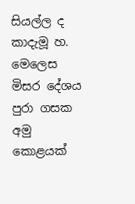සියල්ල ද කාදැමූ හ. මෙලෙස මිසර දේශය පුරා ගසක අමු කොළයක්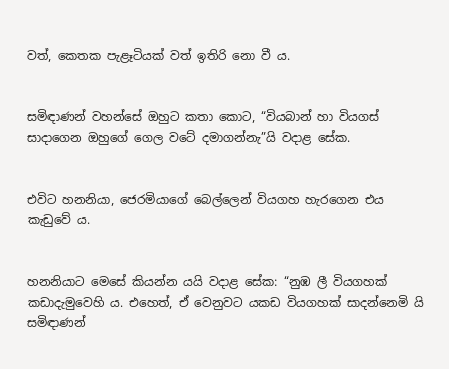වත්, කෙතක පැළෑටියක් වත් ඉතිරි නො වී ය.


සමිඳාණන් වහන්සේ ඔහුට කතා කොට, “වියබාන් හා වියගස් සාදාගෙන ඔහුගේ ගෙල වටේ දමාගන්නැ”යි වදාළ සේක.


එවිට හනනියා, ජෙරමියාගේ බෙල්ලෙන් වියගහ හැරගෙන එය කැඩුවේ ය.


හනනියාට මෙසේ කියන්න යයි වදාළ සේක: “නුඹ ලී වියගහක් කඩාදැමුවෙහි ය. එහෙත්, ඒ වෙනුවට යකඩ වියගහක් සාදන්නෙමි යි සමිඳාණන්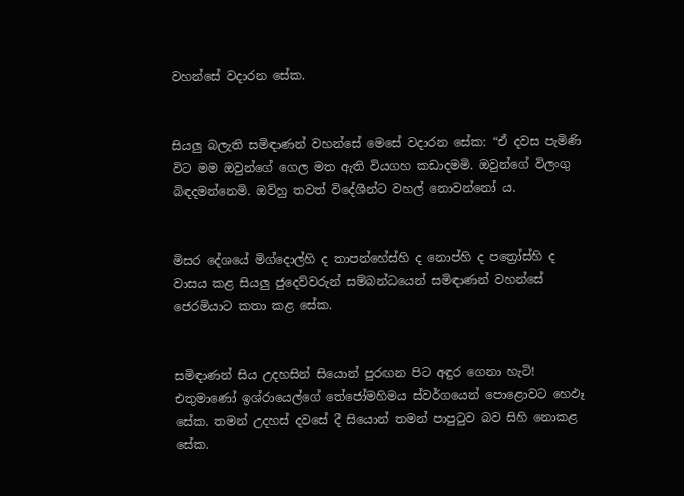වහන්සේ වදාරන සේක.


සියලු බලැති සමිඳාණන් වහන්සේ මෙසේ වදාරන සේක: “ඒ දවස පැමිණි විට මම ඔවුන්ගේ ගෙල මත ඇති වියගහ කඩාදමමි. ඔවුන්ගේ විලංගු බිඳදමන්නෙමි. ඔව්හු තවත් විදේශීන්ට වහල් නොවන්නෝ ය.


මිසර දේශයේ මිග්දොල්හි ද තාපන්හේස්හි ද නොප්හි ද පත්‍රෝස්හි ද වාසය කළ සියලු ජුදෙව්වරුන් සම්බන්ධයෙන් සමිඳාණන් වහන්සේ ජෙරමියාට කතා කළ සේක.


සමිඳාණන් සිය උදහසින් සියොන් පුරඟන පිට අඳුර ගෙනා හැටි! එතුමාණෝ ඉශ්රායෙල්ගේ තේජෝමහිමය ස්වර්ගයෙන් පොළොවට හෙඵෑ සේක. තමන් උදහස් දවසේ දී සියොන් තමන් පාපුටුව බව සිහි නොකළ සේක.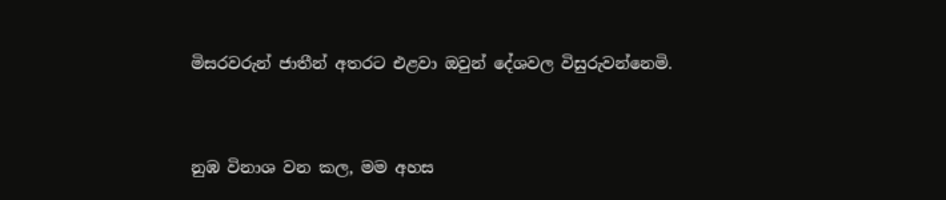මිසරවරුන් ජාතීන් අතරට එළවා ඔවුන් දේශවල විසුරුවන්නෙමි.


නුඹ විනාශ වන කල, මම අහස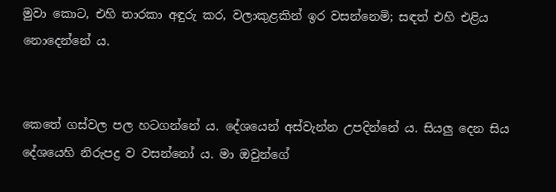මුවා කොට, එහි තාරකා අඳුරු කර, වලාකුළකින් ඉර වසන්නෙමි; සඳත් එහි එළිය නොදෙන්නේ ය.


කෙතේ ගස්වල පල හටගන්නේ ය. දේශයෙන් අස්වැන්න උපදින්නේ ය. සියලු දෙන සිය දේශයෙහි නිරුපද්‍ර ව වසන්නෝ ය. මා ඔවුන්ගේ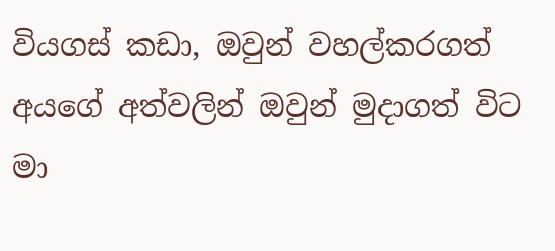වියගස් කඩා, ඔවුන් වහල්කරගත් අයගේ අත්වලින් ඔවුන් මුදාගත් විට මා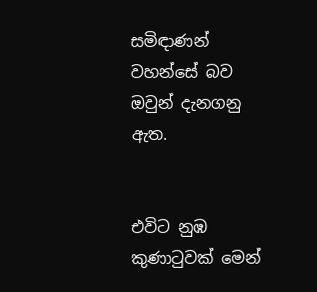සමිඳාණන් වහන්සේ බව ඔවුන් දැනගනු ඇත.


එවිට නුඹ කුණාටුවක් මෙන්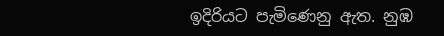ඉදිරියට පැමිණෙනු ඇත. නුඹ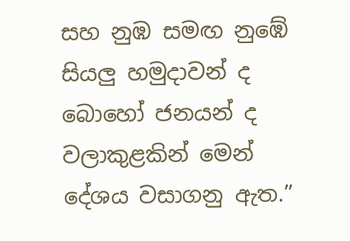සහ නුඹ සමඟ නුඹේ සියලු හමුදාවන් ද බොහෝ ජනයන් ද වලාකුළකින් මෙන් දේශය වසාගනු ඇත.”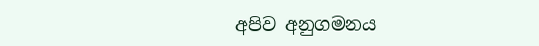අපිව අනුගමනය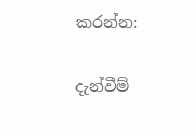කරන්න:

දැන්වීම්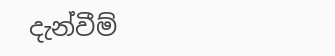දැන්වීම්